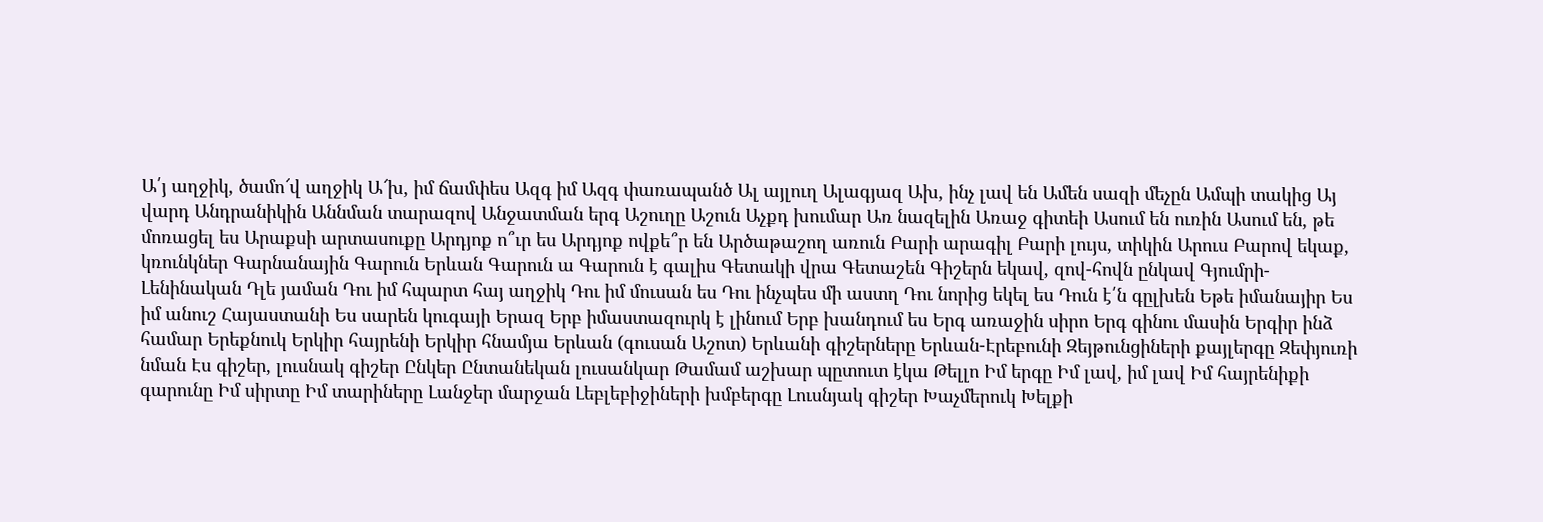Ա՛յ աղջիկ, ծամո՜վ աղջիկ Ա՜խ, իմ ճամփես Ազգ իմ Ազգ փառապանծ Ալ այլուղ Ալագյազ Ախ, ինչ լավ են Ամեն սազի մեչըն Ամպի տակից Այ վարդ Անդրանիկին Աննման տարազով Անջատման երգ Աշուղը Աշուն Աչքդ խումար Առ նազելին Առաջ գիտեի Ասում են ուռին Ասում են, թե մոռացել ես Արաքսի արտասուքը Արդյոք ո՞ւր ես Արդյոք ովքե՞ր են Արծաթաշող առուն Բարի արագիլ Բարի լույս, տիկին Արուս Բարով եկաք, կռունկներ Գարնանային Գարուն Երևան Գարուն ա Գարուն է գալիս Գետակի վրա Գետաշեն Գիշերն եկավ, զով-հովն ընկավ Գյումրի-Լենինական Դլե յաման Դու իմ հպարտ հայ աղջիկ Դու իմ մուսան ես Դու ինչպես մի աստղ Դու նորից եկել ես Դուն է՛ն գըլխեն Եթե իմանայիր Ես իմ անուշ Հայաստանի Ես սարեն կուգայի Երազ Երբ իմաստազուրկ է լինում Երբ խանդում ես Երգ առաջին սիրո Երգ գինու մասին Երգիր ինձ համար Երեքնուկ Երկիր հայրենի Երկիր հնամյա Երևան (գուսան Աշոտ) Երևանի գիշերները Երևան-Էրեբունի Զեյթունցիների քայլերգը Զեփյուռի նման Էս գիշեր, լուսնակ գիշեր Ընկեր Ընտանեկան լուսանկար Թամամ աշխար պըտուտ էկա Թելլո Իմ երգը Իմ լավ, իմ լավ Իմ հայրենիքի գարունը Իմ սիրտը Իմ տարիները Լանջեր մարջան Լեբլեբիջիների խմբերգը Լուսնյակ գիշեր Խաչմերուկ Խելքի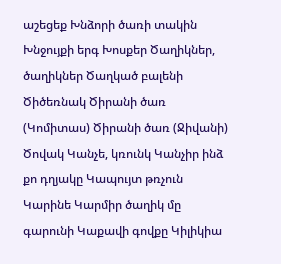աշեցեք Խնձորի ծառի տակին Խնջույքի երգ Խոսքեր Ծաղիկներ, ծաղիկներ Ծաղկած բալենի Ծիծեռնակ Ծիրանի ծառ (Կոմիտաս) Ծիրանի ծառ (Ջիվանի) Ծովակ Կանչե, կռունկ Կանչիր ինձ քո դղյակը Կապույտ թռչուն Կարինե Կարմիր ծաղիկ մը գարունի Կաքավի գովքը Կիլիկիա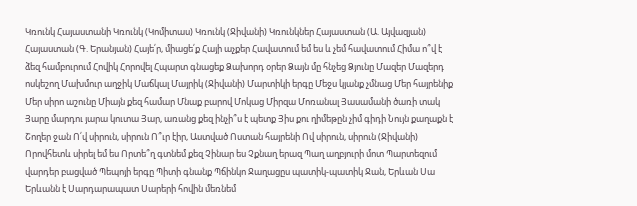Կռունկ Հայաստանի Կռունկ (Կոմիտաս) Կռունկ (Ջիվանի) Կռունկներ Հայաստան (Ա. Այվազյան) Հայաստան (Գ. Երանյան) Հայե՛ր, միացե՛ք Հայի աչքեր Հավատում եմ ես և չեմ հավատում Հիմա ո՞վ է ձեզ համբուրում Հովիկ Հորովել Հպարտ գնացեք Ձախորդ օրեր Ձայն մը հնչեց Ձյունը Մազեր Մազերդ ոսկեշող Մախմուր աղջիկ Մաճկալ Մայրիկ (Ջիվանի) Մարտիկի երգը Մեջս կյանք չմնաց Մեր հայրենիք Մեր սիրո աշունը Միայն քեզ համար Մնաք բարով Մոկաց Միրզա Մոռանալ Յասամանի ծառի տակ Յարը մարդու յարա կուտա Յար, առանց քեզ ինչի՞ս է պետք Յիս քու ղիմեթըն չիմ գիդի Նույն քաղաքն է Շողեր ջան Ո՛վ սիրուն, սիրուն Ո՞ւր էիր, Աստված Ոստան հայրենի Ով սիրուն, սիրուն (Ջիվանի) Որովհետև սիրել եմ ես Որտե՞ղ գտնեմ քեզ Չինար ես Չքնաղ երազ Պաղ աղբյուրի մոտ Պարտեզում վարդեր բացված Պեպոյի երգը Պիտի գնանք Պճինկո Ջաղացըս պատիկ-պատիկ Ջան, Երևան Սա Երևանն է Սարդարապատ Սարերի հովին մեռնեմ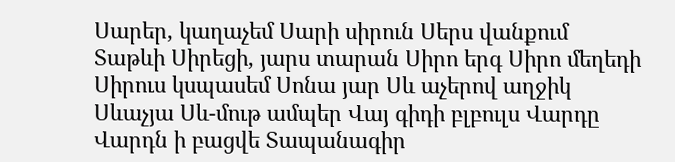Սարեր, կաղաչեմ Սարի սիրուն Սերս վանքում Տաթևի Սիրեցի, յարս տարան Սիրո երգ Սիրո մեղեդի Սիրուս կսպասեմ Սոնա յար Սև աչերով աղջիկ Սևաչյա Սև-մութ ամպեր Վայ գիդի բլբուլս Վարդը Վարդն ի բացվե Տապանագիր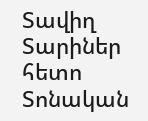Տավիղ Տարիներ հետո Տոնական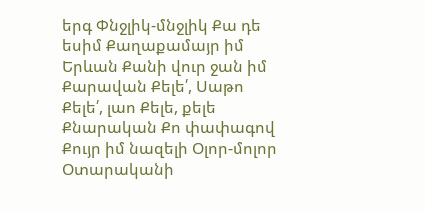երգ Փնջլիկ-մնջլիկ Քա դե եսիմ Քաղաքամայր իմ Երևան Քանի վուր ջան իմ Քարավան Քելե՛, Սաթո Քելե՛, լաո Քելե, քելե Քնարական Քո փափագով Քույր իմ նազելի Օլոր-մոլոր Օտարականի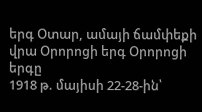երգ Օտար, ամայի ճամփեքի վրա Օրորոցի երգ Օրորոցի երգը
1918 թ. մայիսի 22-28-ին՝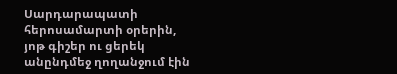Սարդարապատի հերոսամարտի օրերին, յոթ գիշեր ու ցերեկ անընդմեջ ղողանջում էին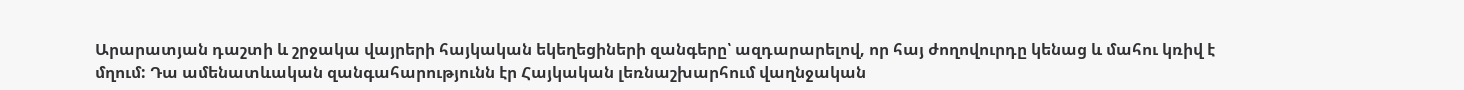Արարատյան դաշտի և շրջակա վայրերի հայկական եկեղեցիների զանգերը՝ ազդարարելով, որ հայ ժողովուրդը կենաց և մահու կռիվ է մղում: Դա ամենատևական զանգահարությունն էր Հայկական լեռնաշխարհում վաղնջական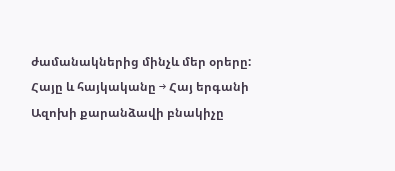ժամանակներից մինչև մեր օրերը:
Հայը և հայկականը → Հայ երգանի
Ազոխի քարանձավի բնակիչը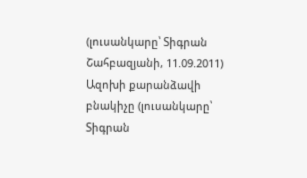(լուսանկարը՝ Տիգրան Շահբազյանի, 11.09.2011)
Ազոխի քարանձավի բնակիչը (լուսանկարը՝ Տիգրան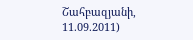Շահբազյանի, 11.09.2011)